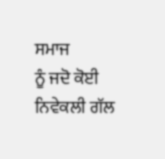ਸਮਾਜ
ਨੂੰ ਜਦੋ ਕੋਈ ਨਿਵੇਕਲੀ ਗੱਲ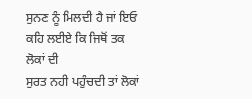ਸੁਨਣ ਨੂੰ ਮਿਲਦੀ ਹੈ ਜਾਂ ਇਓ ਕਹਿ ਲਈਏ ਕਿ ਜਿਥੋਂ ਤਕ ਲੋਕਾਂ ਦੀ
ਸੁਰਤ ਨਹੀ ਪਹੁੰਚਦੀ ਤਾਂ ਲੋਕਾਂ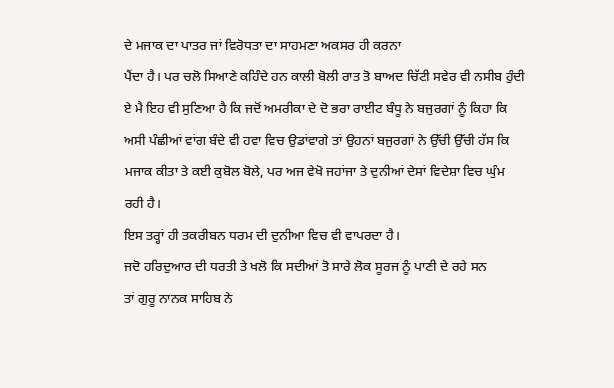ਦੇ ਮਜਾਕ ਦਾ ਪਾਤਰ ਜਾਂ ਵਿਰੋਧਤਾ ਦਾ ਸਾਹਮਣਾ ਅਕਸਰ ਹੀ ਕਰਨਾ
ਪੈਂਦਾ ਹੈ। ਪਰ ਚਲੋ ਸਿਆਣੇ ਕਹਿੰਦੇ ਹਨ ਕਾਲੀ ਬੋਲੀ ਰਾਤ ਤੋ ਬਾਅਦ ਚਿੱਟੀ ਸਵੇਰ ਵੀ ਨਸੀਬ ਹੁੰਦੀ
ਏ ਮੈ ਇਹ ਵੀ ਸੁਣਿਆ ਹੈ ਕਿ ਜਦੋਂ ਅਮਰੀਕਾ ਦੇ ਦੋ ਭਰਾ ਰਾਈਟ ਬੰਧੂ ਨੇ ਬਜੁਰਗਾਂ ਨੂੰ ਕਿਹਾ ਕਿ
ਅਸੀ ਪੰਛੀਆਂ ਵਾਂਗ ਬੰਦੇ ਵੀ ਹਵਾ ਵਿਚ ਉਡਾਂਵਾਗੇ ਤਾਂ ਉਹਨਾਂ ਬਜੁਰਗਾਂ ਨੇ ਉੱਚੀ ਉੱਚੀ ਹੱਸ ਕਿ
ਮਜਾਕ ਕੀਤਾ ਤੇ ਕਈ ਕੁਬੋਲ ਬੋਲੇ, ਪਰ ਅਜ ਵੇਖੋ ਜਹਾਂਜਾ ਤੇ ਦੁਨੀਆਂ ਦੇਸਾਂ ਵਿਦੇਸ਼ਾ ਵਿਚ ਘੁੰਮ
ਰਹੀ ਹੈ।
ਇਸ ਤਰ੍ਹਾਂ ਹੀ ਤਕਰੀਬਨ ਧਰਮ ਦੀ ਦੁਨੀਆ ਵਿਚ ਵੀ ਵਾਪਰਦਾ ਹੈ।
ਜਦੋ ਹਰਿਦੁਆਰ ਦੀ ਧਰਤੀ ਤੇ ਖਲੋ ਕਿ ਸਦੀਆਂ ਤੋ ਸਾਰੇ ਲੋਕ ਸੂਰਜ ਨੂੰ ਪਾਣੀ ਦੇ ਰਹੇ ਸਨ
ਤਾਂ ਗੁਰੂ ਨਾਨਕ ਸਾਹਿਬ ਨੇ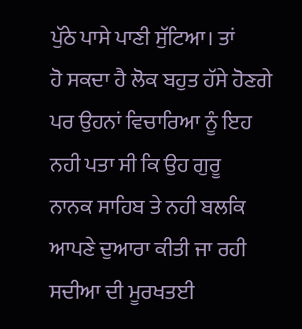ਪੁੱਠੇ ਪਾਸੇ ਪਾਣੀ ਸੁੱਟਿਆ। ਤਾਂ
ਹੋ ਸਕਦਾ ਹੈ ਲੋਕ ਬਹੁਤ ਹੱਸੇ ਹੋਣਗੇ ਪਰ ਉਹਨਾਂ ਵਿਚਾਰਿਆ ਨੂੰ ਇਹ ਨਹੀ ਪਤਾ ਸੀ ਕਿ ਉਹ ਗੁਰੂ
ਨਾਨਕ ਸਾਹਿਬ ਤੇ ਨਹੀ ਬਲਕਿ ਆਪਣੇ ਦੁਆਰਾ ਕੀਤੀ ਜਾ ਰਹੀ ਸਦੀਆ ਦੀ ਮੂਰਖਤਈ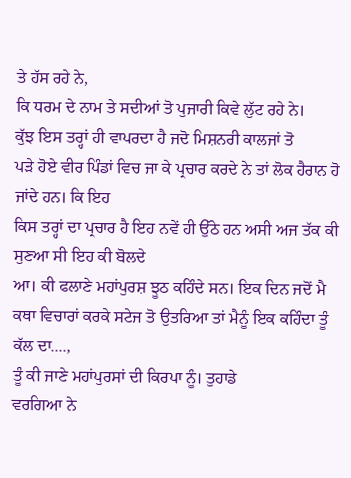ਤੇ ਹੱਸ ਰਹੇ ਨੇ,
ਕਿ ਧਰਮ ਦੇ ਨਾਮ ਤੇ ਸਦੀਆਂ ਤੋ ਪੁਜਾਰੀ ਕਿਵੇ ਲੁੱਟ ਰਹੇ ਨੇ।
ਕੁੱਝ ਇਸ ਤਰ੍ਹਾਂ ਹੀ ਵਾਪਰਦਾ ਹੈ ਜਦੋ ਮਿਸ਼ਨਰੀ ਕਾਲਜਾਂ ਤੋ
ਪੜੇ ਹੋਏ ਵੀਰ ਪਿੰਡਾਂ ਵਿਚ ਜਾ ਕੇ ਪ੍ਰਚਾਰ ਕਰਦੇ ਨੇ ਤਾਂ ਲੋਕ ਹੈਰਾਨ ਹੋ ਜਾਂਦੇ ਹਨ। ਕਿ ਇਹ
ਕਿਸ ਤਰ੍ਹਾਂ ਦਾ ਪ੍ਰਚਾਰ ਹੈ ਇਹ ਨਵੇਂ ਹੀ ਉੱਠੇ ਹਨ ਅਸੀ ਅਜ ਤੱਕ ਕੀ ਸੁਣਆ ਸੀ ਇਹ ਕੀ ਬੋਲਦੇ
ਆ। ਕੀ ਫਲਾਣੇ ਮਹਾਂਪੁਰਸ਼ ਝੂਠ ਕਹਿੰਦੇ ਸਨ। ਇਕ ਦਿਨ ਜਦੋਂ ਮੈ
ਕਥਾ ਵਿਚਾਰਾਂ ਕਰਕੇ ਸਟੇਜ ਤੋ ਉਤਰਿਆ ਤਾਂ ਮੈਨੂੰ ਇਕ ਕਹਿੰਦਾ ਤੂੰ ਕੱਲ ਦਾ....,
ਤੂੰ ਕੀ ਜਾਣੇ ਮਹਾਂਪੁਰਸਾਂ ਦੀ ਕਿਰਪਾ ਨੂੰ। ਤੁਹਾਡੇ
ਵਰਗਿਆ ਨੇ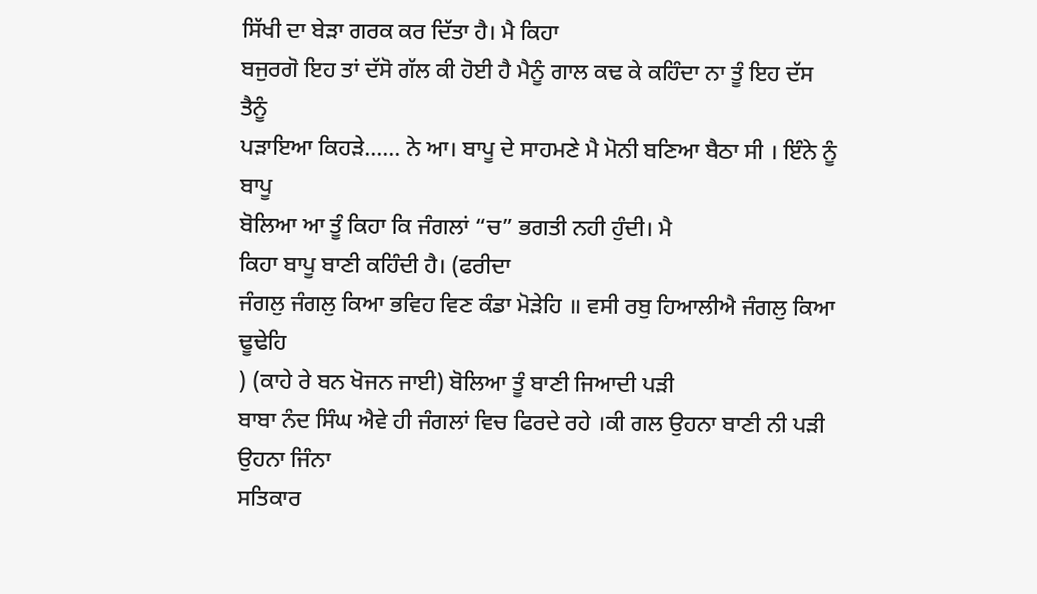ਸਿੱਖੀ ਦਾ ਬੇੜਾ ਗਰਕ ਕਰ ਦਿੱਤਾ ਹੈ। ਮੈ ਕਿਹਾ
ਬਜੁਰਗੋ ਇਹ ਤਾਂ ਦੱਸੋ ਗੱਲ ਕੀ ਹੋਈ ਹੈ ਮੈਨੂੰ ਗਾਲ ਕਢ ਕੇ ਕਹਿੰਦਾ ਨਾ ਤੂੰ ਇਹ ਦੱਸ ਤੈਨੂੰ
ਪੜਾਇਆ ਕਿਹੜੇ...... ਨੇ ਆ। ਬਾਪੂ ਦੇ ਸਾਹਮਣੇ ਮੈ ਮੋਨੀ ਬਣਿਆ ਬੈਠਾ ਸੀ । ਇੰਨੇ ਨੂੰ ਬਾਪੂ
ਬੋਲਿਆ ਆ ਤੂੰ ਕਿਹਾ ਕਿ ਜੰਗਲਾਂ “ਚ” ਭਗਤੀ ਨਹੀ ਹੁੰਦੀ। ਮੈ
ਕਿਹਾ ਬਾਪੂ ਬਾਣੀ ਕਹਿੰਦੀ ਹੈ। (ਫਰੀਦਾ
ਜੰਗਲੁ ਜੰਗਲੁ ਕਿਆ ਭਵਿਹ ਵਿਣ ਕੰਡਾ ਮੋੜੇਹਿ ॥ ਵਸੀ ਰਬੁ ਹਿਆਲੀਐ ਜੰਗਲੁ ਕਿਆ ਢੂਢੇਹਿ
) (ਕਾਹੇ ਰੇ ਬਨ ਖੋਜਨ ਜਾਈ) ਬੋਲਿਆ ਤੂੰ ਬਾਣੀ ਜਿਆਦੀ ਪੜੀ
ਬਾਬਾ ਨੰਦ ਸਿੰਘ ਐਵੇ ਹੀ ਜੰਗਲਾਂ ਵਿਚ ਫਿਰਦੇ ਰਹੇ ।ਕੀ ਗਲ ਉਹਨਾ ਬਾਣੀ ਨੀ ਪੜੀ ਉਹਨਾ ਜਿੰਨਾ
ਸਤਿਕਾਰ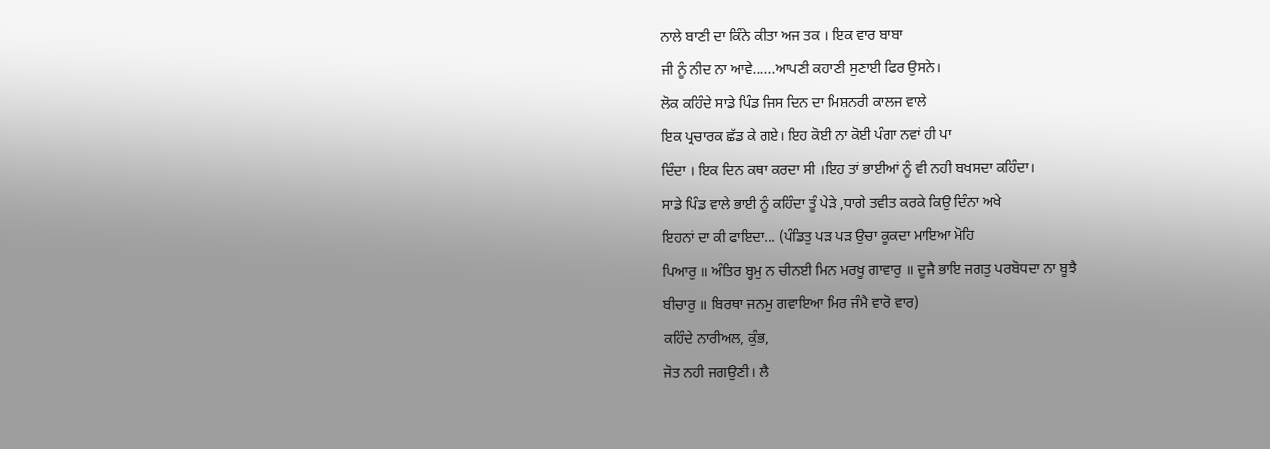ਨਾਲੇ ਬਾਣੀ ਦਾ ਕਿੰਨੇ ਕੀਤਾ ਅਜ ਤਕ । ਇਕ ਵਾਰ ਬਾਬਾ
ਜੀ ਨੂੰ ਨੀਦ ਨਾ ਆਵੇ......ਆਪਣੀ ਕਹਾਣੀ ਸੁਣਾਈ ਫਿਰ ਉਸਨੇ।
ਲੋਕ ਕਹਿੰਦੇ ਸਾਡੇ ਪਿੰਡ ਜਿਸ ਦਿਨ ਦਾ ਮਿਸ਼ਨਰੀ ਕਾਲਜ ਵਾਲੇ
ਇਕ ਪ੍ਰਚਾਰਕ ਛੱਡ ਕੇ ਗਏ। ਇਹ ਕੋਈ ਨਾ ਕੋਈ ਪੰਗਾ ਨਵਾਂ ਹੀ ਪਾ
ਦਿੰਦਾ । ਇਕ ਦਿਨ ਕਥਾ ਕਰਦਾ ਸੀ ।ਇਹ ਤਾਂ ਭਾਈਆਂ ਨੂੰ ਵੀ ਨਹੀ ਬਖਸਦਾ ਕਹਿੰਦਾ।
ਸਾਡੇ ਪਿੰਡ ਵਾਲੇ ਭਾਈ ਨੂੰ ਕਹਿੰਦਾ ਤੂੰ ਪੇੜੇ ,ਧਾਗੇ ਤਵੀਤ ਕਰਕੇ ਕਿਉ ਦਿੰਨਾ ਅਖੇ
ਇਹਨਾਂ ਦਾ ਕੀ ਫਾਇਦਾ... (ਪੰਡਿਤੁ ਪੜ ਪੜ ਉਚਾ ਕੂਕਦਾ ਮਾਇਆ ਮੋਹਿ
ਪਿਆਰੁ ॥ ਅੰਤਿਰ ਬ੍ਹਮੁ ਨ ਚੀਨਈ ਮਿਨ ਮਰਖੂ ਗਾਵਾਰੁ ॥ ਦੂਜੈ ਭਾਇ ਜਗਤੁ ਪਰਬੋਧਦਾ ਨਾ ਬੂਝੈ
ਬੀਚਾਰੁ ॥ ਬਿਰਥਾ ਜਨਮੁ ਗਵਾਇਆ ਮਿਰ ਜੰਮੈ ਵਾਰੋ ਵਾਰ)
ਕਹਿੰਦੇ ਨਾਰੀਅਲ, ਕੁੰਭ,
ਜੋਤ ਨਹੀ ਜਗਉਣੀ। ਲੈ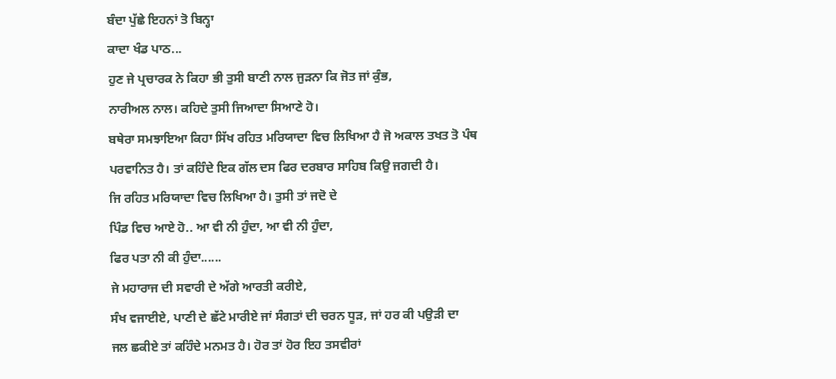ਬੰਦਾ ਪੁੱਛੇ ਇਹਨਾਂ ਤੋ ਬਿਨ੍ਹਾ
ਕਾਦਾ ਖੰਡ ਪਾਠ...
ਹੁਣ ਜੇ ਪ੍ਰਚਾਰਕ ਨੇ ਕਿਹਾ ਭੀ ਤੁਸੀ ਬਾਣੀ ਨਾਲ ਜੁੜਨਾ ਕਿ ਜੋਤ ਜਾਂ ਕੁੰਭ,
ਨਾਰੀਅਲ ਨਾਲ। ਕਹਿਦੇ ਤੁਸੀ ਜਿਆਦਾ ਸਿਆਣੇ ਹੋ।
ਬਥੇਰਾ ਸਮਝਾਇਆ ਕਿਹਾ ਸਿੱਖ ਰਹਿਤ ਮਰਿਯਾਦਾ ਵਿਚ ਲਿਖਿਆ ਹੈ ਜੋ ਅਕਾਲ ਤਖਤ ਤੋ ਪੰਥ
ਪਰਵਾਨਿਤ ਹੈ। ਤਾਂ ਕਹਿੰਦੇ ਇਕ ਗੱਲ ਦਸ ਫਿਰ ਦਰਬਾਰ ਸਾਹਿਬ ਕਿਉ ਜਗਦੀ ਹੈ।
ਜਿ ਰਹਿਤ ਮਰਿਯਾਦਾ ਵਿਚ ਲਿਖਿਆ ਹੈ। ਤੁਸੀ ਤਾਂ ਜਦੋ ਦੇ
ਪਿੰਡ ਵਿਚ ਆਏ ਹੋ.. ਆ ਵੀ ਨੀ ਹੁੰਦਾ, ਆ ਵੀ ਨੀ ਹੁੰਦਾ,
ਫਿਰ ਪਤਾ ਨੀ ਕੀ ਹੁੰਦਾ......
ਜੇ ਮਹਾਰਾਜ ਦੀ ਸਵਾਰੀ ਦੇ ਅੱਗੇ ਆਰਤੀ ਕਰੀਏ,
ਸੰਖ ਵਜਾਈਏ, ਪਾਣੀ ਦੇ ਛੱਟੇ ਮਾਰੀਏ ਜਾਂ ਸੰਗਤਾਂ ਦੀ ਚਰਨ ਧੂੜ, ਜਾਂ ਹਰ ਕੀ ਪਉੜੀ ਦਾ
ਜਲ ਛਕੀਏ ਤਾਂ ਕਹਿੰਦੇ ਮਨਮਤ ਹੈ। ਹੋਰ ਤਾਂ ਹੋਰ ਇਹ ਤਸਵੀਰਾਂ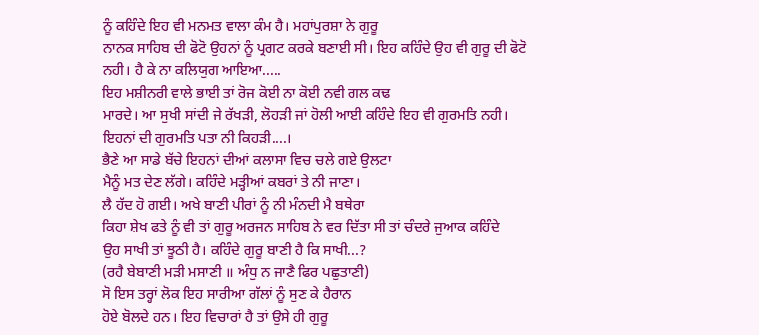ਨੂੰ ਕਹਿੰਦੇ ਇਹ ਵੀ ਮਨਮਤ ਵਾਲਾ ਕੰਮ ਹੈ। ਮਹਾਂਪੁਰਸ਼ਾ ਨੇ ਗੁਰੂ
ਨਾਨਕ ਸਾਹਿਬ ਦੀ ਫੋਟੋ ਉਹਨਾਂ ਨੂੰ ਪ੍ਰਗਟ ਕਰਕੇ ਬਣਾਈ ਸੀ। ਇਹ ਕਹਿੰਦੇ ਉਹ ਵੀ ਗੁਰੂ ਦੀ ਫੋਟੋ
ਨਹੀ। ਹੈ ਕੇ ਨਾ ਕਲਿਯੁਗ ਆਇਆ.....
ਇਹ ਮਸ਼ੀਨਰੀ ਵਾਲੇ ਭਾਈ ਤਾਂ ਰੋਜ ਕੋਈ ਨਾ ਕੋਈ ਨਵੀ ਗਲ ਕਢ
ਮਾਰਦੇ। ਆ ਸੁਖੀ ਸਾਂਦੀ ਜੇ ਰੱਖੜੀ, ਲੋਹੜੀ ਜਾਂ ਹੋਲੀ ਆਈ ਕਹਿੰਦੇ ਇਹ ਵੀ ਗੁਰਮਤਿ ਨਹੀ।
ਇਹਨਾਂ ਦੀ ਗੁਰਮਤਿ ਪਤਾ ਨੀ ਕਿਹੜੀ....।
ਭੈਣੇ ਆ ਸਾਡੇ ਬੱਚੇ ਇਹਨਾਂ ਦੀਆਂ ਕਲਾਸਾ ਵਿਚ ਚਲੇ ਗਏ ਉਲਟਾ
ਮੈਨੂੰ ਮਤ ਦੇਣ ਲੱਗੇ। ਕਹਿੰਦੇ ਮੜ੍ਹੀਆਂ ਕਬਰਾਂ ਤੇ ਨੀ ਜਾਣਾ।
ਲੈ ਹੱਦ ਹੋ ਗਈ। ਅਖੇ ਬਾਣੀ ਪੀਰਾਂ ਨੂੰ ਨੀ ਮੰਨਦੀ ਮੈ ਬਥੇਰਾ
ਕਿਹਾ ਸ਼ੇਖ ਫਤੇ ਨੂੰ ਵੀ ਤਾਂ ਗੁਰੂ ਅਰਜਨ ਸਾਹਿਬ ਨੇ ਵਰ ਦਿੱਤਾ ਸੀ ਤਾਂ ਚੰਦਰੇ ਜੁਆਕ ਕਹਿੰਦੇ
ਉਹ ਸਾਖੀ ਤਾਂ ਝੂਠੀ ਹੈ। ਕਹਿੰਦੇ ਗੁਰੂ ਬਾਣੀ ਹੈ ਕਿ ਸਾਖੀ...?
(ਰਹੈ ਬੇਬਾਣੀ ਮੜੀ ਮਸਾਣੀ ॥ ਅੰਧੁ ਨ ਜਾਣੈ ਫਿਰ ਪਛੁਤਾਣੀ)
ਸੋ ਇਸ ਤਰ੍ਹਾਂ ਲੋਕ ਇਹ ਸਾਰੀਆ ਗੱਲਾਂ ਨੂੰ ਸੁਣ ਕੇ ਹੈਰਾਨ
ਹੋਏ ਬੋਲਦੇ ਹਨ। ਇਹ ਵਿਚਾਰਾਂ ਹੈ ਤਾਂ ਉਸੇ ਹੀ ਗੁਰੂ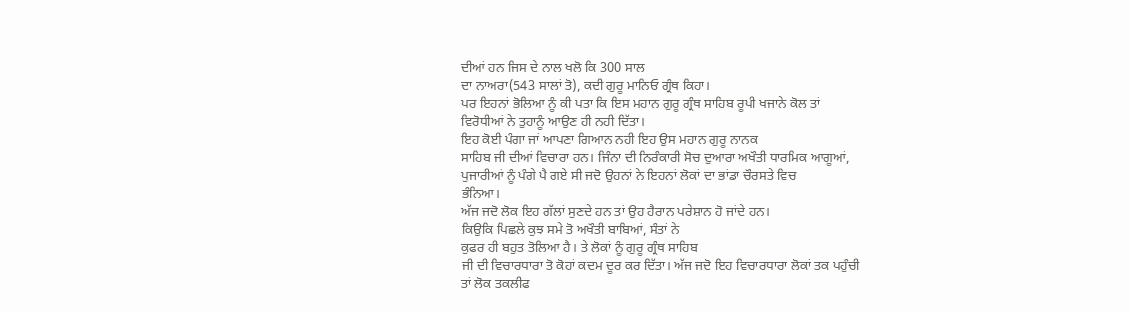ਦੀਆਂ ਹਨ ਜਿਸ ਦੇ ਨਾਲ ਖਲੋ ਕਿ 300 ਸਾਲ
ਦਾ ਨਾਅਰਾ(543 ਸਾਲਾਂ ਤੋ), ਕਦੀ ਗੁਰੂ ਮਾਨਿਓ ਗ੍ਰੰਥ ਕਿਹਾ।
ਪਰ ਇਹਨਾਂ ਭੋਲਿਆ ਨੂੰ ਕੀ ਪਤਾ ਕਿ ਇਸ ਮਹਾਨ ਗੁਰੂ ਗ੍ਰੰਥ ਸਾਹਿਬ ਰੂਪੀ ਖਜਾਨੇ ਕੋਲ ਤਾਂ
ਵਿਰੋਧੀਆਂ ਨੇ ਤੁਹਾਨੂੰ ਆਉਣ ਹੀ ਨਹੀ ਦਿੱਤਾ।
ਇਹ ਕੋਈ ਪੰਗਾ ਜਾਂ ਆਪਣਾ ਗਿਆਨ ਨਹੀ ਇਹ ਉਸ ਮਹਾਨ ਗੁਰੂ ਨਾਨਕ
ਸਾਹਿਬ ਜੀ ਦੀਆਂ ਵਿਚਾਰਾ ਹਨ। ਜਿੰਨਾ ਦੀ ਨਿਰੰਕਾਰੀ ਸੋਚ ਦੁਆਰਾ ਅਖੌਤੀ ਧਾਰਮਿਕ ਆਗੂਆਂ,
ਪੁਜਾਰੀਆਂ ਨੂੰ ਪੰਗੇ ਪੈ ਗਏ ਸੀ ਜਦੋ ਉਹਨਾਂ ਨੇ ਇਹਨਾਂ ਲੋਕਾਂ ਦਾ ਭਾਂਡਾ ਚੌਰਸਤੇ ਵਿਚ
ਭੰਨਿਆ।
ਅੱਜ ਜਦੋ ਲੋਕ ਇਹ ਗੱਲਾਂ ਸੁਣਦੇ ਹਨ ਤਾਂ ਉਹ ਹੈਰਾਨ ਪਰੇਸ਼ਾਨ ਹੋ ਜਾਂਦੇ ਹਨ।
ਕਿਉਕਿ ਪਿਛਲੇ ਕੁਝ ਸਮੇ ਤੋ ਅਖੌਤੀ ਬਾਬਿਆਂ, ਸੰਤਾਂ ਨੇ
ਕੁਫਰ ਹੀ ਬਹੁਤ ਤੋਲਿਆ ਹੈ। ਤੇ ਲੋਕਾਂ ਨੂੰ ਗੁਰੂ ਗ੍ਰੰਥ ਸਾਹਿਬ
ਜੀ ਦੀ ਵਿਚਾਰਧਾਰਾ ਤੋ ਕੋਹਾਂ ਕਦਮ ਦੂਰ ਕਰ ਦਿੱਤਾ। ਅੱਜ ਜਦੋ ਇਹ ਵਿਚਾਰਧਾਰਾ ਲੋਕਾਂ ਤਕ ਪਹੁੰਚੀ
ਤਾਂ ਲੋਕ ਤਕਲੀਫ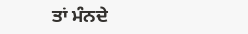ਤਾਂ ਮੰਨਦੇ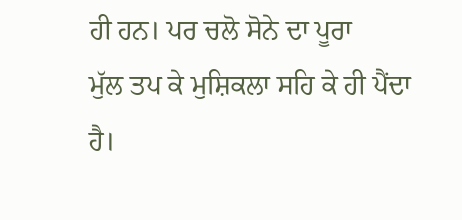ਹੀ ਹਨ। ਪਰ ਚਲੋ ਸੋਨੇ ਦਾ ਪੂਰਾ
ਮੁੱਲ ਤਪ ਕੇ ਮੁਸ਼ਿਕਲਾ ਸਹਿ ਕੇ ਹੀ ਪੈਂਦਾ ਹੈ।